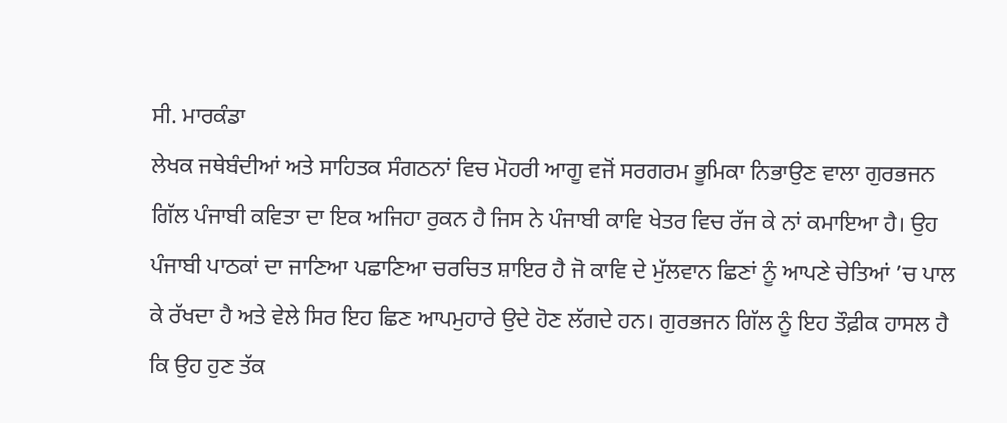ਸੀ. ਮਾਰਕੰਡਾ
ਲੇਖਕ ਜਥੇਬੰਦੀਆਂ ਅਤੇ ਸਾਹਿਤਕ ਸੰਗਠਨਾਂ ਵਿਚ ਮੋਹਰੀ ਆਗੂ ਵਜੋਂ ਸਰਗਰਮ ਭੂਮਿਕਾ ਨਿਭਾਉਣ ਵਾਲਾ ਗੁਰਭਜਨ ਗਿੱਲ ਪੰਜਾਬੀ ਕਵਿਤਾ ਦਾ ਇਕ ਅਜਿਹਾ ਰੁਕਨ ਹੈ ਜਿਸ ਨੇ ਪੰਜਾਬੀ ਕਾਵਿ ਖੇਤਰ ਵਿਚ ਰੱਜ ਕੇ ਨਾਂ ਕਮਾਇਆ ਹੈ। ਉਹ ਪੰਜਾਬੀ ਪਾਠਕਾਂ ਦਾ ਜਾਣਿਆ ਪਛਾਣਿਆ ਚਰਚਿਤ ਸ਼ਾਇਰ ਹੈ ਜੋ ਕਾਵਿ ਦੇ ਮੁੱਲਵਾਨ ਛਿਣਾਂ ਨੂੰ ਆਪਣੇ ਚੇਤਿਆਂ ’ਚ ਪਾਲ ਕੇ ਰੱਖਦਾ ਹੈ ਅਤੇ ਵੇਲੇ ਸਿਰ ਇਹ ਛਿਣ ਆਪਮੁਹਾਰੇ ਉਦੇ ਹੋਣ ਲੱਗਦੇ ਹਨ। ਗੁਰਭਜਨ ਗਿੱਲ ਨੂੰ ਇਹ ਤੌਫ਼ੀਕ ਹਾਸਲ ਹੈ ਕਿ ਉਹ ਹੁਣ ਤੱਕ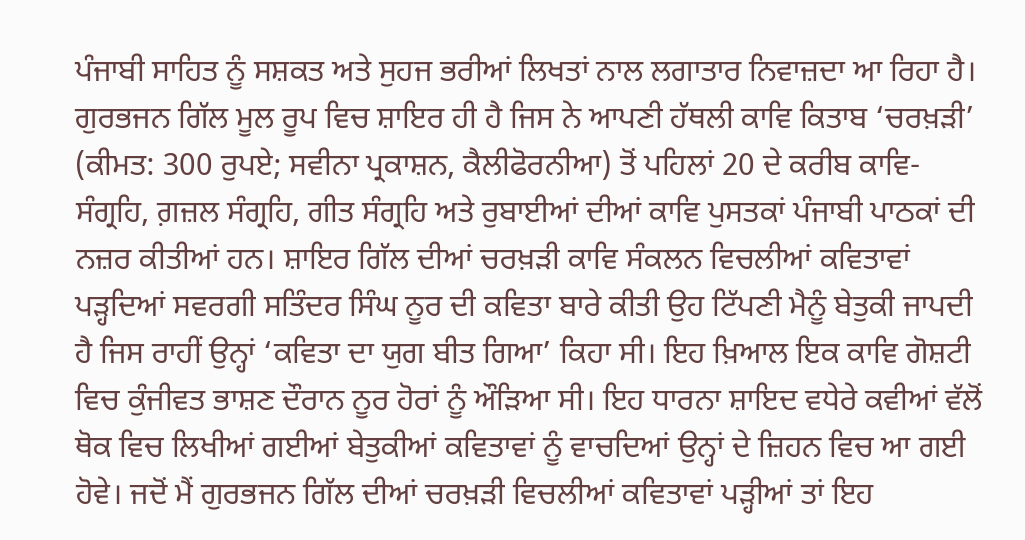ਪੰਜਾਬੀ ਸਾਹਿਤ ਨੂੰ ਸਸ਼ਕਤ ਅਤੇ ਸੁਹਜ ਭਰੀਆਂ ਲਿਖਤਾਂ ਨਾਲ ਲਗਾਤਾਰ ਨਿਵਾਜ਼ਦਾ ਆ ਰਿਹਾ ਹੈ। ਗੁਰਭਜਨ ਗਿੱਲ ਮੂਲ ਰੂਪ ਵਿਚ ਸ਼ਾਇਰ ਹੀ ਹੈ ਜਿਸ ਨੇ ਆਪਣੀ ਹੱਥਲੀ ਕਾਵਿ ਕਿਤਾਬ ‘ਚਰਖ਼ੜੀ’ (ਕੀਮਤ: 300 ਰੁਪਏ; ਸਵੀਨਾ ਪ੍ਰਕਾਸ਼ਨ, ਕੈਲੀਫੋਰਨੀਆ) ਤੋਂ ਪਹਿਲਾਂ 20 ਦੇ ਕਰੀਬ ਕਾਵਿ-ਸੰਗ੍ਰਹਿ, ਗ਼ਜ਼ਲ ਸੰਗ੍ਰਹਿ, ਗੀਤ ਸੰਗ੍ਰਹਿ ਅਤੇ ਰੁਬਾਈਆਂ ਦੀਆਂ ਕਾਵਿ ਪੁਸਤਕਾਂ ਪੰਜਾਬੀ ਪਾਠਕਾਂ ਦੀ ਨਜ਼ਰ ਕੀਤੀਆਂ ਹਨ। ਸ਼ਾਇਰ ਗਿੱਲ ਦੀਆਂ ਚਰਖ਼ੜੀ ਕਾਵਿ ਸੰਕਲਨ ਵਿਚਲੀਆਂ ਕਵਿਤਾਵਾਂ ਪੜ੍ਹਦਿਆਂ ਸਵਰਗੀ ਸਤਿੰਦਰ ਸਿੰਘ ਨੂਰ ਦੀ ਕਵਿਤਾ ਬਾਰੇ ਕੀਤੀ ਉਹ ਟਿੱਪਣੀ ਮੈਨੂੰ ਬੇਤੁਕੀ ਜਾਪਦੀ ਹੈ ਜਿਸ ਰਾਹੀਂ ਉਨ੍ਹਾਂ ‘ਕਵਿਤਾ ਦਾ ਯੁਗ ਬੀਤ ਗਿਆ’ ਕਿਹਾ ਸੀ। ਇਹ ਖ਼ਿਆਲ ਇਕ ਕਾਵਿ ਗੋਸ਼ਟੀ ਵਿਚ ਕੁੰਜੀਵਤ ਭਾਸ਼ਣ ਦੌਰਾਨ ਨੂਰ ਹੋਰਾਂ ਨੂੰ ਔੜਿਆ ਸੀ। ਇਹ ਧਾਰਨਾ ਸ਼ਾਇਦ ਵਧੇਰੇ ਕਵੀਆਂ ਵੱਲੋਂ ਥੋਕ ਵਿਚ ਲਿਖੀਆਂ ਗਈਆਂ ਬੇਤੁਕੀਆਂ ਕਵਿਤਾਵਾਂ ਨੂੰ ਵਾਚਦਿਆਂ ਉਨ੍ਹਾਂ ਦੇ ਜ਼ਿਹਨ ਵਿਚ ਆ ਗਈ ਹੋਵੇ। ਜਦੋਂ ਮੈਂ ਗੁਰਭਜਨ ਗਿੱਲ ਦੀਆਂ ਚਰਖ਼ੜੀ ਵਿਚਲੀਆਂ ਕਵਿਤਾਵਾਂ ਪੜ੍ਹੀਆਂ ਤਾਂ ਇਹ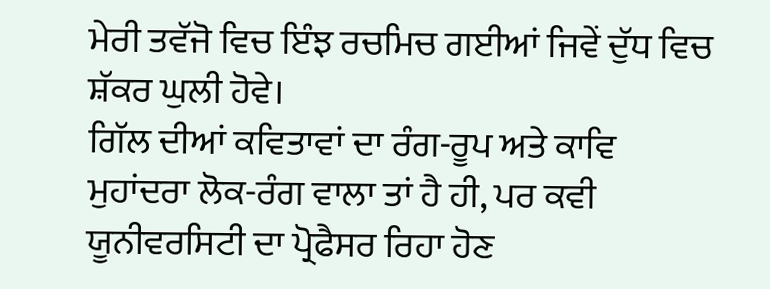ਮੇਰੀ ਤਵੱਜੋ ਵਿਚ ਇੰਝ ਰਚਮਿਚ ਗਈਆਂ ਜਿਵੇਂ ਦੁੱਧ ਵਿਚ ਸ਼ੱਕਰ ਘੁਲੀ ਹੋਵੇ।
ਗਿੱਲ ਦੀਆਂ ਕਵਿਤਾਵਾਂ ਦਾ ਰੰਗ-ਰੂਪ ਅਤੇ ਕਾਵਿ ਮੁਹਾਂਦਰਾ ਲੋਕ-ਰੰਗ ਵਾਲਾ ਤਾਂ ਹੈ ਹੀ, ਪਰ ਕਵੀ ਯੂਨੀਵਰਸਿਟੀ ਦਾ ਪ੍ਰੋਫੈਸਰ ਰਿਹਾ ਹੋਣ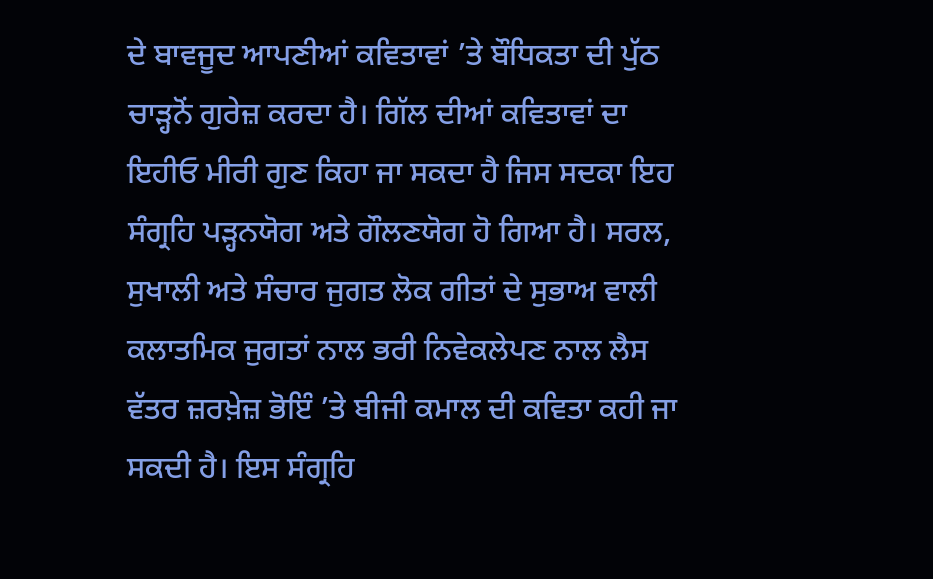ਦੇ ਬਾਵਜੂਦ ਆਪਣੀਆਂ ਕਵਿਤਾਵਾਂ ’ਤੇ ਬੌਧਿਕਤਾ ਦੀ ਪੁੱਠ ਚਾੜ੍ਹਨੋਂ ਗੁਰੇਜ਼ ਕਰਦਾ ਹੈ। ਗਿੱਲ ਦੀਆਂ ਕਵਿਤਾਵਾਂ ਦਾ ਇਹੀਓ ਮੀਰੀ ਗੁਣ ਕਿਹਾ ਜਾ ਸਕਦਾ ਹੈ ਜਿਸ ਸਦਕਾ ਇਹ ਸੰਗ੍ਰਹਿ ਪੜ੍ਹਨਯੋਗ ਅਤੇ ਗੌਲਣਯੋਗ ਹੋ ਗਿਆ ਹੈ। ਸਰਲ, ਸੁਖਾਲੀ ਅਤੇ ਸੰਚਾਰ ਜੁਗਤ ਲੋਕ ਗੀਤਾਂ ਦੇ ਸੁਭਾਅ ਵਾਲੀ ਕਲਾਤਮਿਕ ਜੁਗਤਾਂ ਨਾਲ ਭਰੀ ਨਿਵੇਕਲੇਪਣ ਨਾਲ ਲੈਸ ਵੱਤਰ ਜ਼ਰਖ਼ੇਜ਼ ਭੋਇੰ ’ਤੇ ਬੀਜੀ ਕਮਾਲ ਦੀ ਕਵਿਤਾ ਕਹੀ ਜਾ ਸਕਦੀ ਹੈ। ਇਸ ਸੰਗ੍ਰਹਿ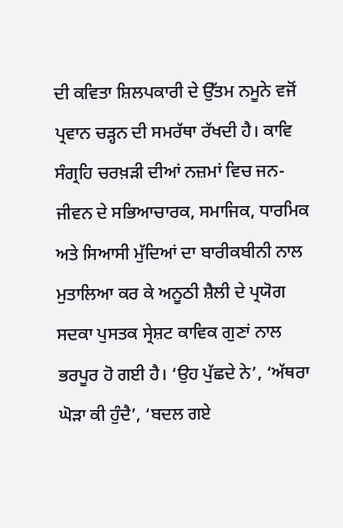ਦੀ ਕਵਿਤਾ ਸ਼ਿਲਪਕਾਰੀ ਦੇ ਉੱਤਮ ਨਮੂਨੇ ਵਜੋਂ ਪ੍ਰਵਾਨ ਚੜ੍ਹਨ ਦੀ ਸਮਰੱਥਾ ਰੱਖਦੀ ਹੈ। ਕਾਵਿ ਸੰਗ੍ਰਹਿ ਚਰਖ਼ੜੀ ਦੀਆਂ ਨਜ਼ਮਾਂ ਵਿਚ ਜਨ-ਜੀਵਨ ਦੇ ਸਭਿਆਚਾਰਕ, ਸਮਾਜਿਕ, ਧਾਰਮਿਕ ਅਤੇ ਸਿਆਸੀ ਮੁੱਦਿਆਂ ਦਾ ਬਾਰੀਕਬੀਨੀ ਨਾਲ ਮੁਤਾਲਿਆ ਕਰ ਕੇ ਅਨੂਠੀ ਸ਼ੈਲੀ ਦੇ ਪ੍ਰਯੋਗ ਸਦਕਾ ਪੁਸਤਕ ਸ੍ਰੇਸ਼ਟ ਕਾਵਿਕ ਗੁਣਾਂ ਨਾਲ ਭਰਪੂਰ ਹੋ ਗਈ ਹੈ। ‘ਉਹ ਪੁੱਛਦੇ ਨੇ’, ‘ਅੱਥਰਾ ਘੋੜਾ ਕੀ ਹੁੰਦੈ’, ‘ਬਦਲ ਗਏ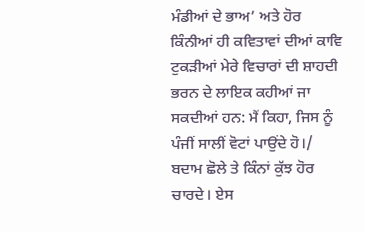ਮੰਡੀਆਂ ਦੇ ਭਾਅ’ ਅਤੇ ਹੋਰ ਕਿੰਨੀਆਂ ਹੀ ਕਵਿਤਾਵਾਂ ਦੀਆਂ ਕਾਵਿ ਟੁਕੜੀਆਂ ਮੇਰੇ ਵਿਚਾਰਾਂ ਦੀ ਸ਼ਾਹਦੀ ਭਰਨ ਦੇ ਲਾਇਕ ਕਹੀਆਂ ਜਾ ਸਕਦੀਆਂ ਹਨ: ਮੈਂ ਕਿਹਾ, ਜਿਸ ਨੂੰ ਪੰਜੀਂ ਸਾਲੀਂ ਵੋਟਾਂ ਪਾਉਂਦੇ ਹੋ।/ ਬਦਾਮ ਛੋਲੇ ਤੇ ਕਿੰਨਾਂ ਕੁੱਝ ਹੋਰ ਚਾਰਦੇ। ਏਸ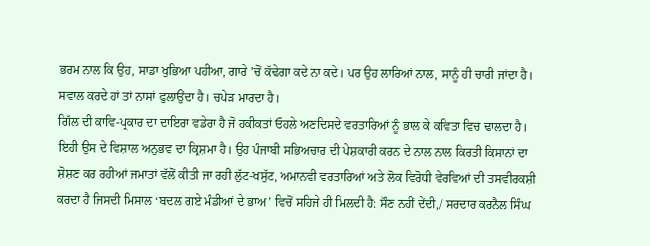ਭਰਮ ਨਾਲ ਕਿ ਉਹ, ਸਾਡਾ ਖੁਭਿਆ ਪਹੀਆ, ਗਾਰੇ ’ਚੋਂ ਕੱਢੇਗਾ ਕਦੇ ਨਾ ਕਦੇ। ਪਰ ਉਹ ਲਾਰਿਆਂ ਨਾਲ, ਸਾਨੂੰ ਹੀ ਚਾਰੀ ਜਾਂਦਾ ਹੈ। ਸਵਾਲ ਕਰਦੇ ਹਾਂ ਤਾਂ ਨਾਸਾਂ ਫੁਲਾਉਂਦਾ ਹੈ। ਚਪੇੜ ਮਾਰਦਾ ਹੈ।
ਗਿੱਲ ਦੀ ਕਾਵਿ-ਪ੍ਰਕਾਰ ਦਾ ਦਾਇਰਾ ਵਡੇਰਾ ਹੈ ਜੋ ਹਕੀਕਤਾਂ ਓਹਲੇ ਅਣਦਿਸਦੇ ਵਰਤਾਰਿਆਂ ਨੂੰ ਭਾਲ ਕੇ ਕਵਿਤਾ ਵਿਚ ਢਾਲਦਾ ਹੈ। ਇਹੀ ਉਸ ਦੇ ਵਿਸ਼ਾਲ ਅਨੁਭਵ ਦਾ ਕ੍ਰਿਸ਼ਮਾ ਹੈ। ਉਹ ਪੰਜਾਬੀ ਸਭਿਅਚਾਰ ਦੀ ਪੇਸ਼ਕਾਰੀ ਕਰਨ ਦੇ ਨਾਲ ਨਾਲ ਕਿਰਤੀ ਕਿਸਾਨਾਂ ਦਾ ਸ਼ੋਸ਼ਣ ਕਰ ਰਹੀਆਂ ਜਮਾਤਾਂ ਵੱਲੋਂ ਕੀਤੀ ਜਾ ਰਹੀ ਲੁੱਟ-ਖਸੁੱਟ, ਅਮਾਨਵੀ ਵਰਤਾਰਿਆਂ ਅਤੇ ਲੋਕ ਵਿਰੋਧੀ ਵੇਰਵਿਆਂ ਦੀ ਤਸਵੀਰਕਸ਼ੀ ਕਰਦਾ ਹੈ ਜਿਸਦੀ ਮਿਸਾਲ ‘ਬਦਲ ਗਏ ਮੰਡੀਆਂ ਦੇ ਭਾਅ’ ਵਿਚੋਂ ਸਹਿਜੇ ਹੀ ਮਿਲਦੀ ਹੈ: ਸੌਣ ਨਹੀਂ ਦੇਂਦੀ,/ ਸਰਦਾਰ ਕਰਨੈਲ ਸਿੰਘ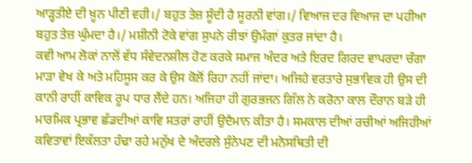ਆੜ੍ਹਤੀਏ ਦੀ ਖ਼ੂਨ ਪੀਣੀ ਵਹੀ।/ ਬਹੁਤ ਤੇਜ਼ ਸੂੰਦੀ ਹੈ ਸੂਰਨੀ ਵਾਂਗ।/ ਵਿਆਜ ਦਰ ਵਿਆਜ ਦਾ ਪਹੀਆ ਬਹੁਤ ਤੇਜ਼ ਘੁੰਮਦਾ ਹੈ।/ ਮਸ਼ੀਨੀ ਟੋਕੇ ਵਾਂਗ ਸੁਪਨੇ ਰੀਝਾਂ ਉਮੰਗਾਂ ਕੁਤਰ ਜਾਂਦਾ ਹੈ।
ਕਵੀ ਆਮ ਲੋਕਾਂ ਨਾਲੋਂ ਵੱਧ ਸੰਵੇਦਨਸ਼ੀਲ ਹੋਣ ਕਰਕੇ ਸਮਾਜ ਅੰਦਰ ਅਤੇ ਇਰਦ ਗਿਰਦ ਵਾਪਰਦਾ ਚੰਗਾ ਮਾੜਾ ਵੇਖ ਕੇ ਅਤੇ ਮਹਿਸੂਸ ਕਰ ਕੇ ਉਸ ਕੋਲੋਂ ਰਿਹਾ ਨਹੀਂ ਜਾਂਦਾ। ਅਜਿਹੇ ਵਰਤਾਰੇ ਸੁਭਾਵਿਕ ਹੀ ਉਸ ਦੀ ਕਾਨੀ ਰਾਹੀਂ ਕਾਵਿਕ ਰੂਪ ਧਾਰ ਲੈਂਦੇ ਹਨ। ਅਜਿਹਾ ਹੀ ਗੁਰਭਜਨ ਗਿੱਲ ਨੇ ਕਰੋਨਾ ਕਾਲ ਦੌਰਾਨ ਬੜੇ ਹੀ ਮਾਰਮਿਕ ਪ੍ਰਭਾਵ ਛੱਡਦੀਆਂ ਕਾਵਿ ਸਤਰਾਂ ਰਾਹੀਂ ਉਦੈਮਾਨ ਕੀਤਾ ਹੈ। ਸਮਕਾਲ ਦੀਆਂ ਰਚੀਆਂ ਅਜਿਹੀਆਂ ਕਵਿਤਾਵਾਂ ਇਕੱਲਤਾ ਹੰਢਾ ਰਹੇ ਮਨੁੱਖ ਦੇ ਅੰਦਰਲੇ ਸੁੰਨੇਪਣ ਦੀ ਮਨੋਸਥਿਤੀ ਦੀ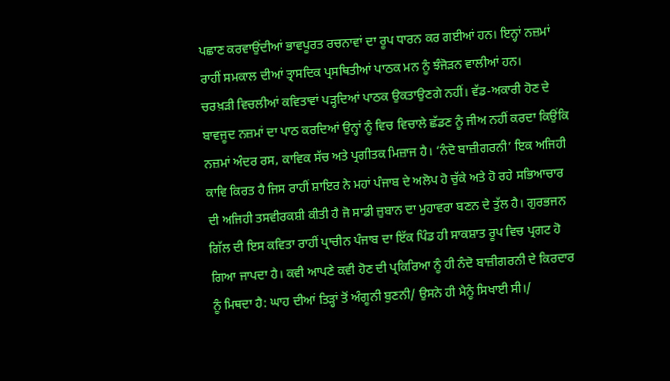ਪਛਾਣ ਕਰਵਾਉਂਦੀਆਂ ਭਾਵਪੂਰਤ ਰਚਨਾਵਾਂ ਦਾ ਰੂਪ ਧਾਰਨ ਕਰ ਗਈਆਂ ਹਨ। ਇਨ੍ਹਾਂ ਨਜ਼ਮਾਂ ਰਾਹੀਂ ਸਮਕਾਲ ਦੀਆਂ ਤ੍ਰਾਸਦਿਕ ਪ੍ਰਸਥਿਤੀਆਂ ਪਾਠਕ ਮਨ ਨੂੰ ਝੰਜੋੜਨ ਵਾਲੀਆਂ ਹਨ।
ਚਰਖ਼ੜੀ ਵਿਚਲੀਆਂ ਕਵਿਤਾਵਾਂ ਪੜ੍ਹਦਿਆਂ ਪਾਠਕ ਉਕਤਾਉਣਗੇ ਨਹੀਂ। ਵੱਡ-ਅਕਾਰੀ ਹੋਣ ਦੇ ਬਾਵਜੂਦ ਨਜ਼ਮਾਂ ਦਾ ਪਾਠ ਕਰਦਿਆਂ ਉਨ੍ਹਾਂ ਨੂੰ ਵਿਚ ਵਿਚਾਲੇ ਛੱਡਣ ਨੂੰ ਜੀਅ ਨਹੀਂ ਕਰਦਾ ਕਿਉਂਕਿ ਨਜ਼ਮਾਂ ਅੰਦਰ ਰਸ, ਕਾਵਿਕ ਸੱਚ ਅਤੇ ਪ੍ਰਗੀਤਕ ਮਿਜ਼ਾਜ ਹੈ। ‘ਨੰਦੋ ਬਾਜ਼ੀਗਰਨੀ’ ਇਕ ਅਜਿਹੀ ਕਾਵਿ ਕਿਰਤ ਹੈ ਜਿਸ ਰਾਹੀਂ ਸ਼ਾਇਰ ਨੇ ਮਹਾਂ ਪੰਜਾਬ ਦੇ ਅਲੋਪ ਹੋ ਚੁੱਕੇ ਅਤੇ ਹੋ ਰਹੇ ਸਭਿਆਚਾਰ ਦੀ ਅਜਿਹੀ ਤਸਵੀਰਕਸ਼ੀ ਕੀਤੀ ਹੈ ਜੋ ਸਾਡੀ ਜ਼ੁਬਾਨ ਦਾ ਮੁਹਾਵਰਾ ਬਣਨ ਦੇ ਤੁੱਲ ਹੈ। ਗੁਰਭਜਨ ਗਿੱਲ ਦੀ ਇਸ ਕਵਿਤਾ ਰਾਹੀਂ ਪ੍ਰਾਚੀਨ ਪੰਜਾਬ ਦਾ ਇੱਕ ਪਿੰਡ ਹੀ ਸਾਕਸ਼ਾਤ ਰੂਪ ਵਿਚ ਪ੍ਰਗਟ ਹੋ ਗਿਆ ਜਾਪਦਾ ਹੈ। ਕਵੀ ਆਪਣੇ ਕਵੀ ਹੋਣ ਦੀ ਪ੍ਰਕਿਰਿਆ ਨੂੰ ਹੀ ਨੰਦੋ ਬਾਜ਼ੀਗਰਨੀ ਦੇ ਕਿਰਦਾਰ ਨੂੰ ਮਿਥਦਾ ਹੈ: ਘਾਹ ਦੀਆਂ ਤਿੜ੍ਹਾਂ ਤੋਂ ਅੰਗੂਨੀ ਬੁਣਨੀ/ ਉਸਨੇ ਹੀ ਮੈਨੂੰ ਸਿਖਾਈ ਸੀ।/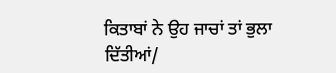ਕਿਤਾਬਾਂ ਨੇ ਉਹ ਜਾਚਾਂ ਤਾਂ ਭੁਲਾ ਦਿੱਤੀਆਂ/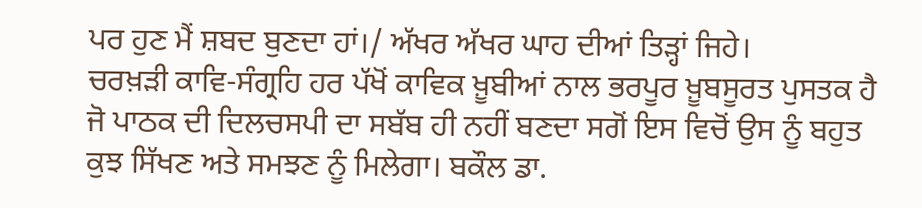ਪਰ ਹੁਣ ਮੈਂ ਸ਼ਬਦ ਬੁਣਦਾ ਹਾਂ।/ ਅੱਖਰ ਅੱਖਰ ਘਾਹ ਦੀਆਂ ਤਿੜ੍ਹਾਂ ਜਿਹੇ।
ਚਰਖ਼ੜੀ ਕਾਵਿ-ਸੰਗ੍ਰਹਿ ਹਰ ਪੱਖੋਂ ਕਾਵਿਕ ਖ਼ੂਬੀਆਂ ਨਾਲ ਭਰਪੂਰ ਖ਼ੂਬਸੂਰਤ ਪੁਸਤਕ ਹੈ ਜੋ ਪਾਠਕ ਦੀ ਦਿਲਚਸਪੀ ਦਾ ਸਬੱਬ ਹੀ ਨਹੀਂ ਬਣਦਾ ਸਗੋਂ ਇਸ ਵਿਚੋਂ ਉਸ ਨੂੰ ਬਹੁਤ ਕੁਝ ਸਿੱਖਣ ਅਤੇ ਸਮਝਣ ਨੂੰ ਮਿਲੇਗਾ। ਬਕੌਲ ਡਾ.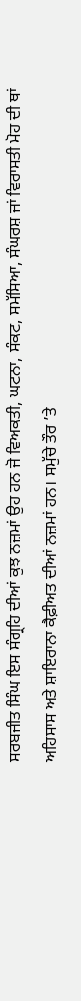ਸਰਬਜੀਤ ਸਿੰਘ ਇਸ ਸੰਗ੍ਰਹਿ ਦੀਆਂ ਕੁਝ ਨਜ਼ਮਾਂ ਉਹ ਹਨ ਜੋ ਵਿਅਕਤੀ, ਘਟਨਾ, ਸੰਕਟ, ਸਮੱਸਿਆ, ਸੰਘਰਸ਼ ਜਾਂ ਵਿਰਾਸਤੀ ਮੋਹ ਦੀ ਥਾਂ ਅਹਿਸਾਸ ਅਤੇ ਸ਼ਾਇਰਾਨਾ ਕੈਫ਼ੀਅਤ ਦੀਆਂ ਨਜ਼ਮਾਂ ਹਨ। ਸਮੁੱਚੇ ਤੌਰ ’ਤੇ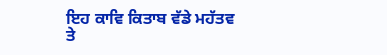ਇਹ ਕਾਵਿ ਕਿਤਾਬ ਵੱਡੇ ਮਹੱਤਵ ਤੇ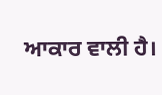ਆਕਾਰ ਵਾਲੀ ਹੈ।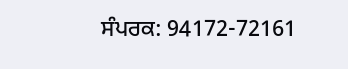ਸੰਪਰਕ: 94172-72161